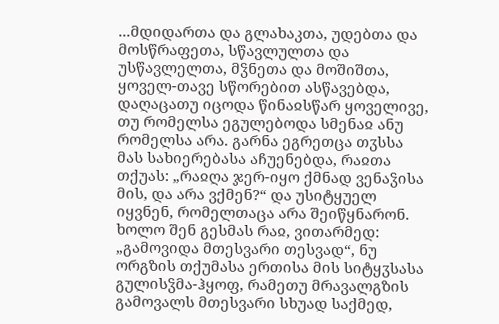...მდიდართა და გლახაკთა, უდებთა და მოსწრაფეთა, სწავლულთა და უსწავლელთა, მჴნეთა და მოშიშთა, ყოველ-თავე სწორებით ასწავებდა, დაღაცათუ იცოდა წინაჲსწარ ყოველივე, თუ რომელსა ეგულებოდა სმენაჲ ანუ რომელსა არა. გარნა ეგრეთცა თჳსსა მას სახიერებასა აჩუენებდა, რაჲთა თქუას: „რაჲღა ჯერ-იყო ქმნად ვენაჴისა მის, და არა ვქმენ?“ და უსიტყუელ იყვნენ, რომელთაცა არა შეიწყნარონ.
ხოლო შენ გესმას რაჲ, ვითარმედ: „გამოვიდა მთესვარი თესვად“, ნუ ორგზის თქუმასა ერთისა მის სიტყჳსასა გულისჴმა-ჰყოფ, რამეთუ მრავალგზის გამოვალს მთესვარი სხუად საქმედ,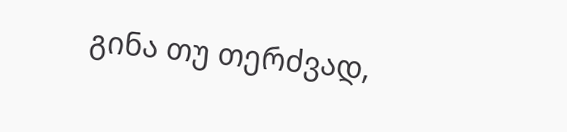გინა თუ თერძვად,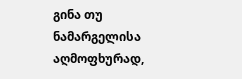გინა თუ ნამარგელისა აღმოფხურად,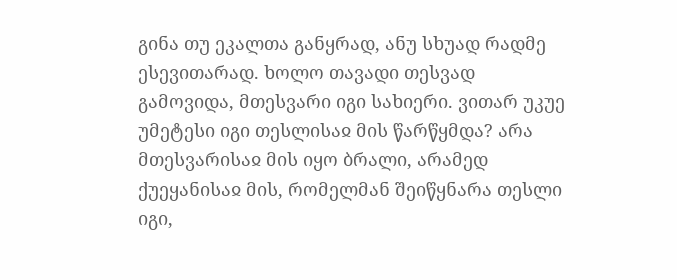გინა თუ ეკალთა განყრად, ანუ სხუად რადმე ესევითარად. ხოლო თავადი თესვად გამოვიდა, მთესვარი იგი სახიერი. ვითარ უკუე უმეტესი იგი თესლისაჲ მის წარწყმდა? არა მთესვარისაჲ მის იყო ბრალი, არამედ ქუეყანისაჲ მის, რომელმან შეიწყნარა თესლი იგი,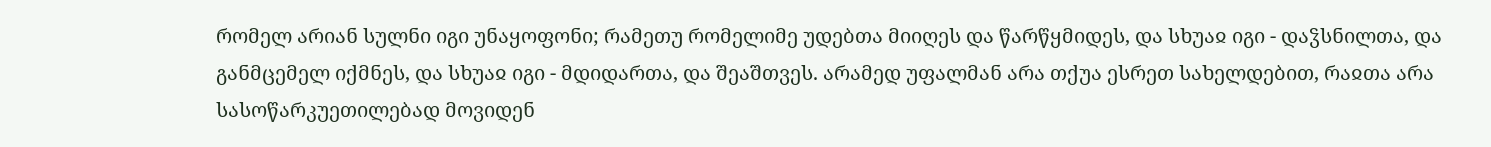რომელ არიან სულნი იგი უნაყოფონი; რამეთუ რომელიმე უდებთა მიიღეს და წარწყმიდეს, და სხუაჲ იგი - დაჴსნილთა, და განმცემელ იქმნეს, და სხუაჲ იგი - მდიდართა, და შეაშთვეს. არამედ უფალმან არა თქუა ესრეთ სახელდებით, რაჲთა არა სასოწარკუეთილებად მოვიდენ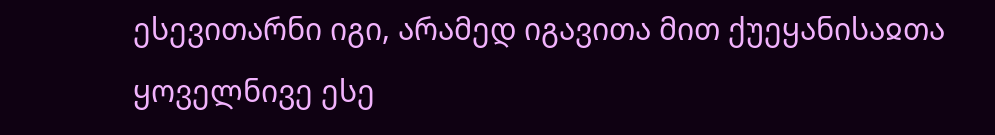ესევითარნი იგი, არამედ იგავითა მით ქუეყანისაჲთა ყოველნივე ესე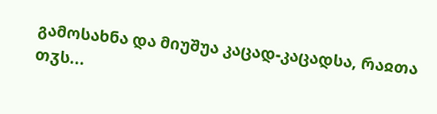გამოსახნა და მიუშუა კაცად-კაცადსა, რაჲთა თჳს...